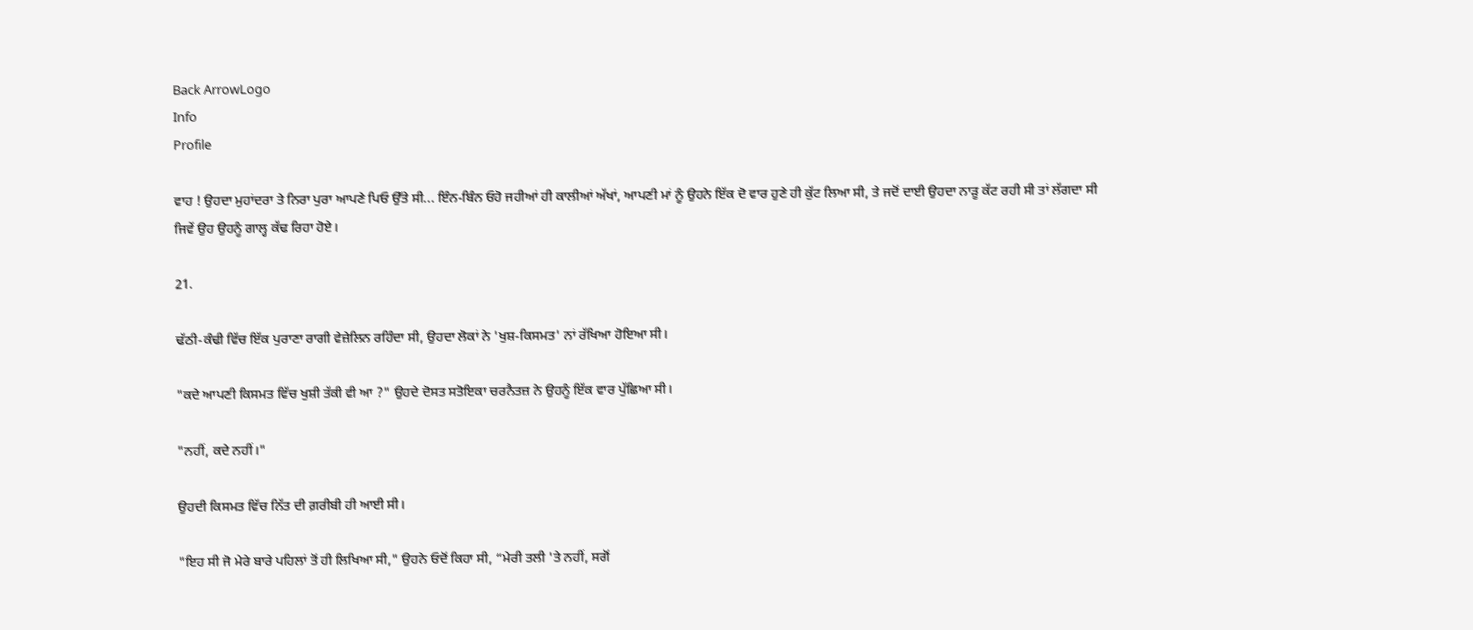Back ArrowLogo
Info
Profile

ਵਾਹ ! ਉਹਦਾ ਮੁਹਾਂਦਰਾ ਤੇ ਨਿਰਾ ਪੁਰਾ ਆਪਣੇ ਪਿਓ ਉੱਤੇ ਸੀ... ਇੰਨ-ਬਿੰਨ ਓਹੋ ਜਹੀਆਂ ਹੀ ਕਾਲੀਆਂ ਅੱਖਾਂ, ਆਪਣੀ ਮਾਂ ਨੂੰ ਉਹਨੇ ਇੱਕ ਦੋ ਵਾਰ ਹੁਣੇ ਹੀ ਕੁੱਟ ਲਿਆ ਸੀ, ਤੇ ਜਦੋਂ ਦਾਈ ਉਹਦਾ ਨਾੜੂ ਕੱਟ ਰਹੀ ਸੀ ਤਾਂ ਲੱਗਦਾ ਸੀ ਜਿਵੇਂ ਉਹ ਉਹਨੂੰ ਗਾਲ੍ਹ ਕੱਢ ਰਿਹਾ ਹੋਏ।

21.

ਢੱਠੀ-ਕੰਢੀ ਵਿੱਚ ਇੱਕ ਪੁਰਾਣਾ ਰਾਗੀ ਵੇਜ਼ੇਲਿਨ ਰਹਿੰਦਾ ਸੀ, ਉਹਦਾ ਲੋਕਾਂ ਨੇ 'ਖੁਸ਼-ਕਿਸਮਤ' ਨਾਂ ਰੱਖਿਆ ਹੋਇਆ ਸੀ।

"ਕਦੇ ਆਪਣੀ ਕਿਸਮਤ ਵਿੱਚ ਖੁਸ਼ੀ ਤੱਕੀ ਵੀ ਆ ?" ਉਹਦੇ ਦੋਸਤ ਸਤੋਇਕਾ ਚਰਨੈਤਜ਼ ਨੇ ਉਹਨੂੰ ਇੱਕ ਵਾਰ ਪੁੱਛਿਆ ਸੀ।

"ਨਹੀਂ, ਕਦੇ ਨਹੀਂ।"

ਉਹਦੀ ਕਿਸਮਤ ਵਿੱਚ ਨਿੱਤ ਦੀ ਗ਼ਰੀਬੀ ਹੀ ਆਈ ਸੀ।

"ਇਹ ਸੀ ਜੋ ਮੇਰੇ ਬਾਰੇ ਪਹਿਲਾਂ ਤੋਂ ਹੀ ਲਿਖਿਆ ਸੀ," ਉਹਨੇ ਓਦੋਂ ਕਿਹਾ ਸੀ, “ਮੇਰੀ ਤਲੀ 'ਤੇ ਨਹੀਂ, ਸਗੋਂ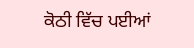ਕੋਠੀ ਵਿੱਚ ਪਈਆਂ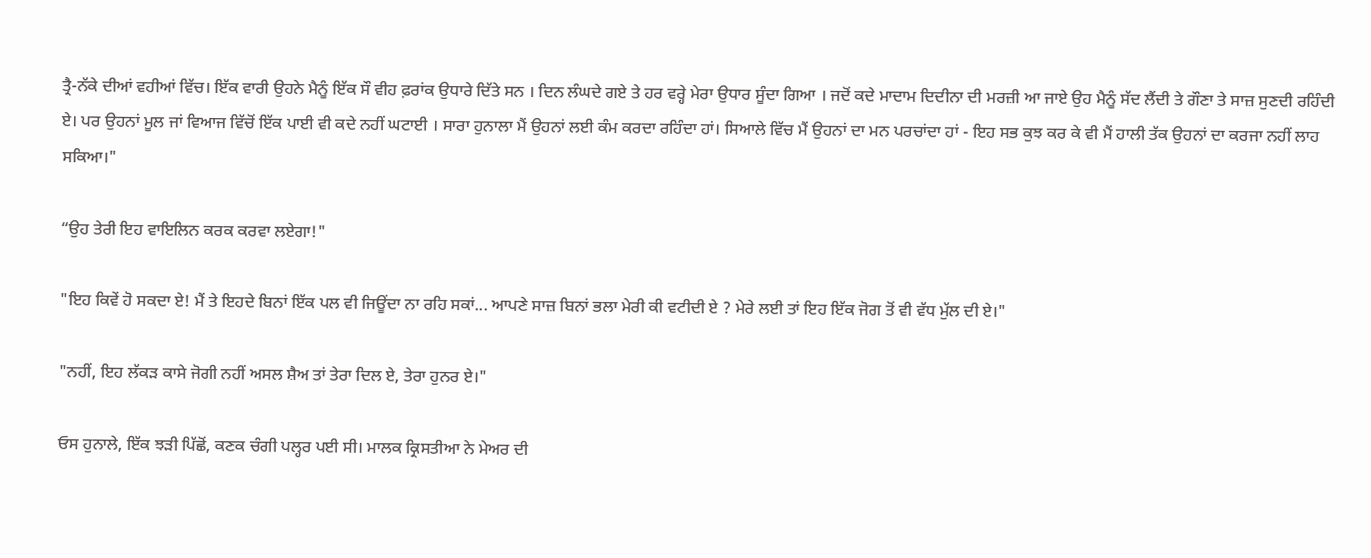ਤ੍ਰੈ-ਨੱਕੇ ਦੀਆਂ ਵਹੀਆਂ ਵਿੱਚ। ਇੱਕ ਵਾਰੀ ਉਹਨੇ ਮੈਨੂੰ ਇੱਕ ਸੌ ਵੀਹ ਫ਼ਰਾਂਕ ਉਧਾਰੇ ਦਿੱਤੇ ਸਨ । ਦਿਨ ਲੰਘਦੇ ਗਏ ਤੇ ਹਰ ਵਰ੍ਹੇ ਮੇਰਾ ਉਧਾਰ ਸੂੰਦਾ ਗਿਆ । ਜਦੋਂ ਕਦੇ ਮਾਦਾਮ ਦਿਦੀਨਾ ਦੀ ਮਰਜ਼ੀ ਆ ਜਾਏ ਉਹ ਮੈਨੂੰ ਸੱਦ ਲੈਂਦੀ ਤੇ ਗੌਣਾ ਤੇ ਸਾਜ਼ ਸੁਣਦੀ ਰਹਿੰਦੀ ਏ। ਪਰ ਉਹਨਾਂ ਮੂਲ ਜਾਂ ਵਿਆਜ ਵਿੱਚੋਂ ਇੱਕ ਪਾਈ ਵੀ ਕਦੇ ਨਹੀਂ ਘਟਾਈ । ਸਾਰਾ ਹੁਨਾਲਾ ਮੈਂ ਉਹਨਾਂ ਲਈ ਕੰਮ ਕਰਦਾ ਰਹਿੰਦਾ ਹਾਂ। ਸਿਆਲੇ ਵਿੱਚ ਮੈਂ ਉਹਨਾਂ ਦਾ ਮਨ ਪਰਚਾਂਦਾ ਹਾਂ - ਇਹ ਸਭ ਕੁਝ ਕਰ ਕੇ ਵੀ ਮੈਂ ਹਾਲੀ ਤੱਕ ਉਹਨਾਂ ਦਾ ਕਰਜਾ ਨਹੀਂ ਲਾਹ ਸਕਿਆ।"

“ਉਹ ਤੇਰੀ ਇਹ ਵਾਇਲਿਨ ਕਰਕ ਕਰਵਾ ਲਏਗਾ!"

"ਇਹ ਕਿਵੇਂ ਹੋ ਸਕਦਾ ਏ! ਮੈਂ ਤੇ ਇਹਦੇ ਬਿਨਾਂ ਇੱਕ ਪਲ ਵੀ ਜਿਊਂਦਾ ਨਾ ਰਹਿ ਸਕਾਂ... ਆਪਣੇ ਸਾਜ਼ ਬਿਨਾਂ ਭਲਾ ਮੇਰੀ ਕੀ ਵਟੀਦੀ ਏ ? ਮੇਰੇ ਲਈ ਤਾਂ ਇਹ ਇੱਕ ਜੋਗ ਤੋਂ ਵੀ ਵੱਧ ਮੁੱਲ ਦੀ ਏ।"

"ਨਹੀਂ, ਇਹ ਲੱਕੜ ਕਾਸੇ ਜੋਗੀ ਨਹੀਂ ਅਸਲ ਸ਼ੈਅ ਤਾਂ ਤੇਰਾ ਦਿਲ ਏ, ਤੇਰਾ ਹੁਨਰ ਏ।"

ਓਸ ਹੁਨਾਲੇ, ਇੱਕ ਝੜੀ ਪਿੱਛੋਂ, ਕਣਕ ਚੰਗੀ ਪਲ੍ਹਰ ਪਈ ਸੀ। ਮਾਲਕ ਕ੍ਰਿਸਤੀਆ ਨੇ ਮੇਅਰ ਦੀ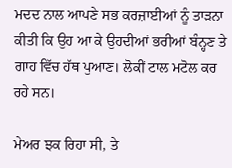ਮਦਦ ਨਾਲ ਆਪਣੇ ਸਭ ਕਰਜ਼ਾਈਆਂ ਨੂੰ ਤਾੜਨਾ ਕੀਤੀ ਕਿ ਉਹ ਆ ਕੇ ਉਹਦੀਆਂ ਭਰੀਆਂ ਬੰਨ੍ਹਣ ਤੇ ਗਾਹ ਵਿੱਚ ਹੱਥ ਪੁਆਣ। ਲੋਕੀਂ ਟਾਲ ਮਟੋਲ ਕਰ ਰਹੇ ਸਨ।

ਮੇਅਰ ਝਕ ਰਿਹਾ ਸੀ, ਤੇ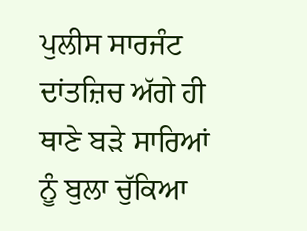ਪੁਲੀਸ ਸਾਰਜੰਟ ਦਾਂਤਜ਼ਿਚ ਅੱਗੇ ਹੀ ਥਾਣੇ ਬੜੇ ਸਾਰਿਆਂ ਨੂੰ ਬੁਲਾ ਚੁੱਕਿਆ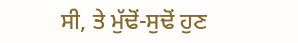ਸੀ, ਤੇ ਮੁੱਢੋਂ-ਸੁਢੋਂ ਹੁਣ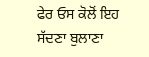ਫੇਰ ਓਸ ਕੋਲੋਂ ਇਹ ਸੱਦਣਾ ਬੁਲਾਣਾ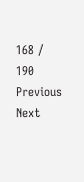168 / 190
Previous
Next